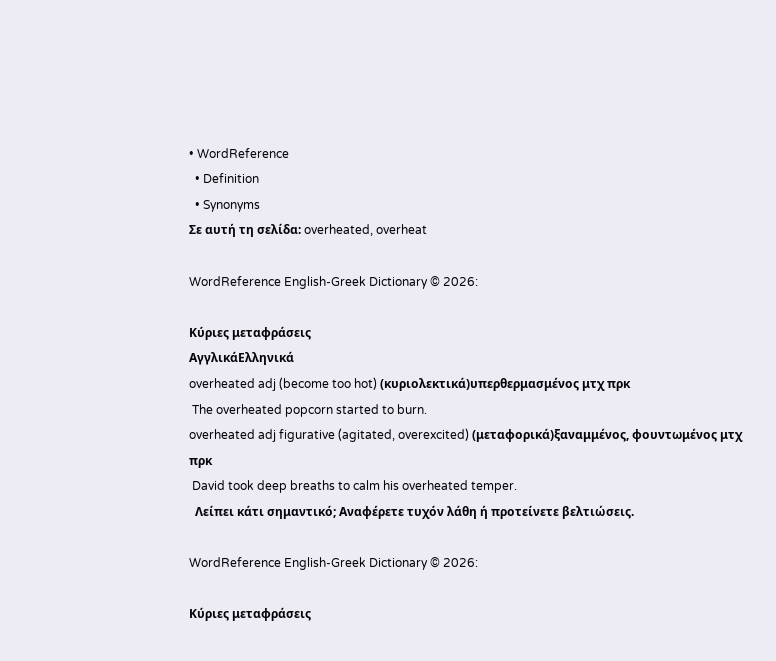• WordReference
  • Definition
  • Synonyms
Σε αυτή τη σελίδα: overheated, overheat

WordReference English-Greek Dictionary © 2026:

Κύριες μεταφράσεις
ΑγγλικάΕλληνικά
overheated adj (become too hot) (κυριολεκτικά)υπερθερμασμένος μτχ πρκ
 The overheated popcorn started to burn.
overheated adj figurative (agitated, overexcited) (μεταφορικά)ξαναμμένος, φουντωμένος μτχ πρκ
 David took deep breaths to calm his overheated temper.
  Λείπει κάτι σημαντικό; Αναφέρετε τυχόν λάθη ή προτείνετε βελτιώσεις.

WordReference English-Greek Dictionary © 2026:

Κύριες μεταφράσεις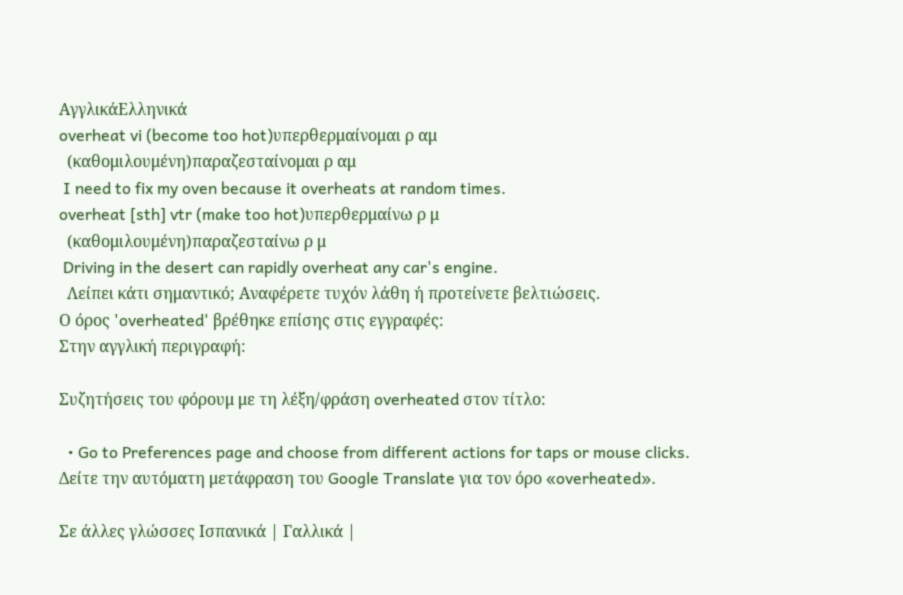ΑγγλικάΕλληνικά
overheat vi (become too hot)υπερθερμαίνομαι ρ αμ
  (καθομιλουμένη)παραζεσταίνομαι ρ αμ
 I need to fix my oven because it overheats at random times.
overheat [sth] vtr (make too hot)υπερθερμαίνω ρ μ
  (καθομιλουμένη)παραζεσταίνω ρ μ
 Driving in the desert can rapidly overheat any car's engine.
  Λείπει κάτι σημαντικό; Αναφέρετε τυχόν λάθη ή προτείνετε βελτιώσεις.
Ο όρος 'overheated' βρέθηκε επίσης στις εγγραφές:
Στην αγγλική περιγραφή:

Συζητήσεις του φόρουμ με τη λέξη/φράση overheated στον τίτλο:

  • Go to Preferences page and choose from different actions for taps or mouse clicks.
Δείτε την αυτόματη μετάφραση του Google Translate για τον όρο «overheated».

Σε άλλες γλώσσες Ισπανικά | Γαλλικά |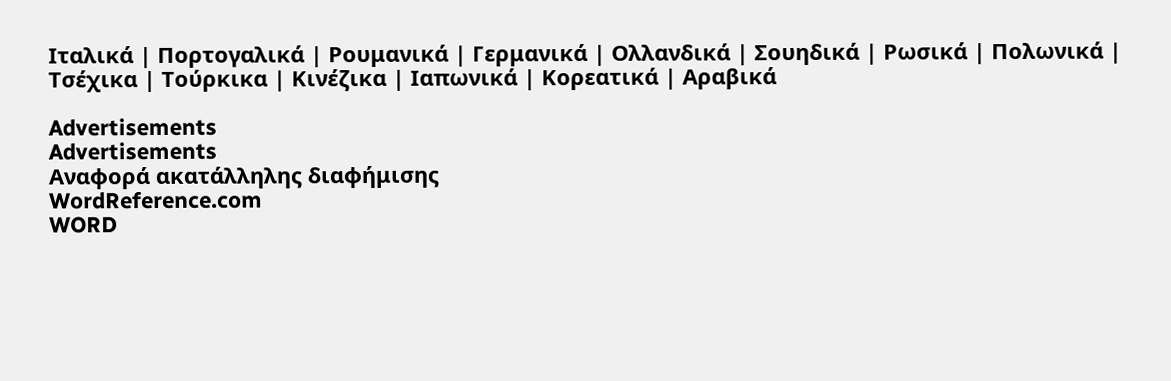Ιταλικά | Πορτογαλικά | Ρουμανικά | Γερμανικά | Ολλανδικά | Σουηδικά | Ρωσικά | Πολωνικά | Τσέχικα | Τούρκικα | Κινέζικα | Ιαπωνικά | Κορεατικά | Αραβικά

Advertisements
Advertisements
Αναφορά ακατάλληλης διαφήμισης
WordReference.com
WORD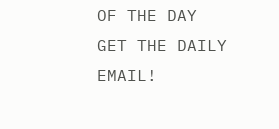OF THE DAY
GET THE DAILY EMAIL!